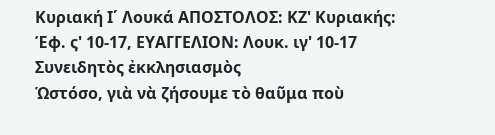Κυριακή Ι΄ Λουκά ΑΠΟΣΤΟΛΟΣ: ΚΖ' Κυριακής: Έφ. ς' 10-17, ΕΥΑΓΓΕΛΙΟΝ: Λουκ. ιγ' 10-17
Συνειδητὸς ἐκκλησιασμὸς
Ὡστόσο, γιὰ νὰ ζήσουμε τὸ θαῦμα ποὺ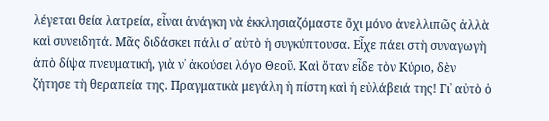λέγεται θεία λατρεία, εἶναι ἀνάγκη νὰ ἐκκλησιαζόμαστε ὄχι μόνο ἀνελλιπῶς ἀλλὰ καὶ συνειδητά. Μᾶς διδάσκει πάλι σ᾿ αὐτὸ ἡ συγκύπτουσα. Εἶχε πάει στὴ συναγωγὴ ἀπὸ δίψα πνευματική, γιὰ ν᾿ ἀκούσει λόγο Θεοῦ. Καὶ ὅταν εἶδε τὸν Κύριο, δὲν ζήτησε τὴ θεραπεία της. Πραγματικὰ μεγάλη ἡ πίστη καὶ ἡ εὐλάβειά της! Γι᾿ αὐτὸ ὁ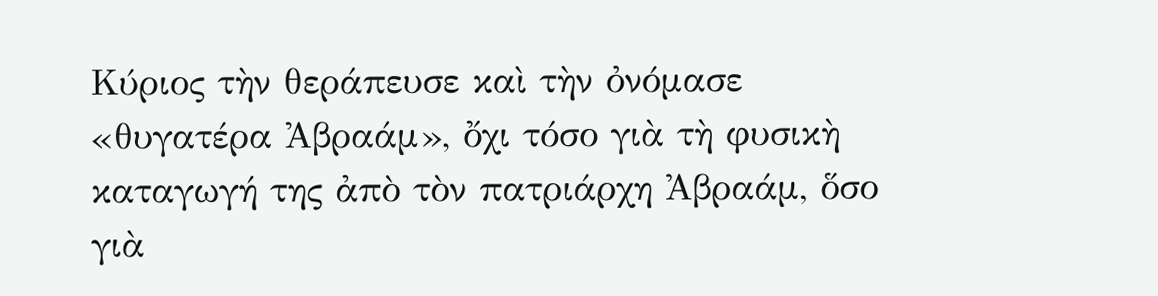Κύριος τὴν θεράπευσε καὶ τὴν ὀνόμασε «θυγατέρα Ἀβραάμ», ὄχι τόσο γιὰ τὴ φυσικὴ καταγωγή της ἀπὸ τὸν πατριάρχη Ἀβραάμ, ὅσο γιὰ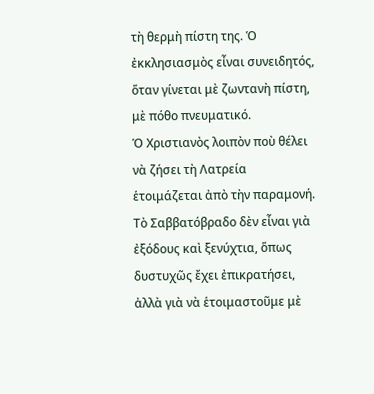τὴ θερμὴ πίστη της. Ὁ ἐκκλησιασμὸς εἶναι συνειδητός, ὅταν γίνεται μὲ ζωντανὴ πίστη, μὲ πόθο πνευματικό.
Ὁ Χριστιανὸς λοιπὸν ποὺ θέλει νὰ ζήσει τὴ Λατρεία ἑτοιμάζεται ἀπὸ τὴν παραμονή. Τὸ Σαββατόβραδο δὲν εἶναι γιὰ ἐξόδους καὶ ξενύχτια, ὅπως δυστυχῶς ἔχει ἐπικρατήσει, ἀλλὰ γιὰ νὰ ἑτοιμαστοῦμε μὲ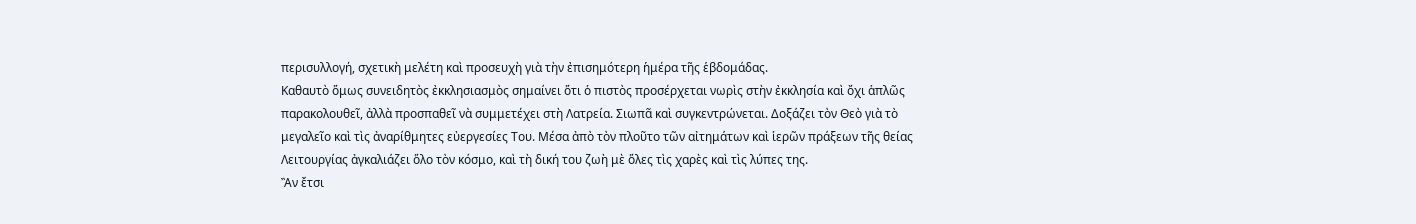περισυλλογή, σχετικὴ μελέτη καὶ προσευχὴ γιὰ τὴν ἐπισημότερη ἡμέρα τῆς ἑβδομάδας.
Καθαυτὸ ὅμως συνειδητὸς ἐκκλησιασμὸς σημαίνει ὅτι ὁ πιστὸς προσέρχεται νωρὶς στὴν ἐκκλησία καὶ ὄχι ἁπλῶς παρακολουθεῖ, ἀλλὰ προσπαθεῖ νὰ συμμετέχει στὴ Λατρεία. Σιωπᾶ καὶ συγκεντρώνεται. Δοξάζει τὸν Θεὸ γιὰ τὸ μεγαλεῖο καὶ τὶς ἀναρίθμητες εὐεργεσίες Του. Μέσα ἀπὸ τὸν πλοῦτο τῶν αἰτημάτων καὶ ἱερῶν πράξεων τῆς θείας Λειτουργίας ἀγκαλιάζει ὅλο τὸν κόσμο, καὶ τὴ δική του ζωὴ μὲ ὅλες τὶς χαρὲς καὶ τὶς λύπες της.
Ἂν ἔτσι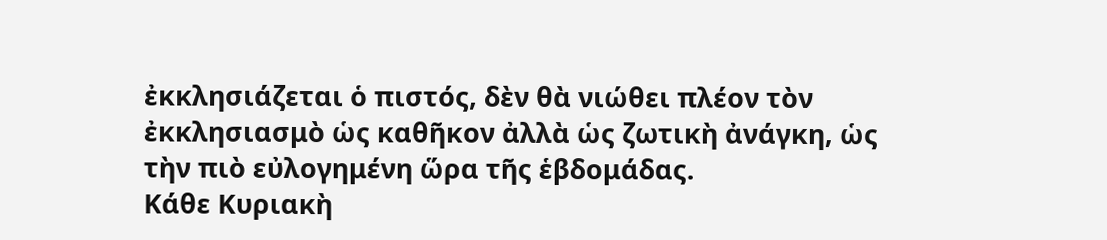ἐκκλησιάζεται ὁ πιστός, δὲν θὰ νιώθει πλέον τὸν ἐκκλησιασμὸ ὡς καθῆκον ἀλλὰ ὡς ζωτικὴ ἀνάγκη, ὡς τὴν πιὸ εὐλογημένη ὥρα τῆς ἑβδομάδας.
Κάθε Κυριακὴ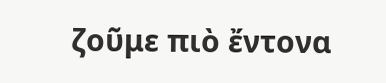ζοῦμε πιὸ ἔντονα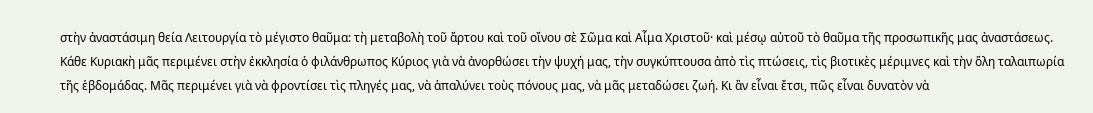στὴν ἀναστάσιμη θεία Λειτουργία τὸ μέγιστο θαῦμα: τὴ μεταβολὴ τοῦ ἄρτου καὶ τοῦ οἴνου σὲ Σῶμα καὶ Αἷμα Χριστοῦ· καὶ μέσῳ αὐτοῦ τὸ θαῦμα τῆς προσωπικῆς μας ἀναστάσεως. Κάθε Κυριακὴ μᾶς περιμένει στὴν ἐκκλησία ὁ φιλάνθρωπος Κύριος γιὰ νὰ ἀνορθώσει τὴν ψυχή μας, τὴν συγκύπτουσα ἀπὸ τὶς πτώσεις, τὶς βιοτικὲς μέριμνες καὶ τὴν ὅλη ταλαιπωρία τῆς ἑβδομάδας. Μᾶς περιμένει γιὰ νὰ φροντίσει τὶς πληγές μας, νὰ ἁπαλύνει τοὺς πόνους μας, νὰ μᾶς μεταδώσει ζωή. Κι ἂν εἶναι ἔτσι, πῶς εἶναι δυνατὸν νὰ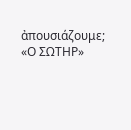ἀπουσιάζουμε;
«Ο ΣΩΤΗΡ»